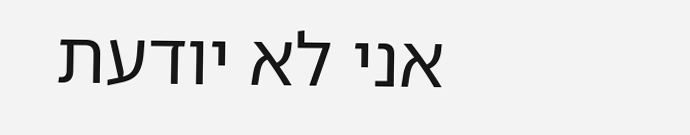אני לא יודעת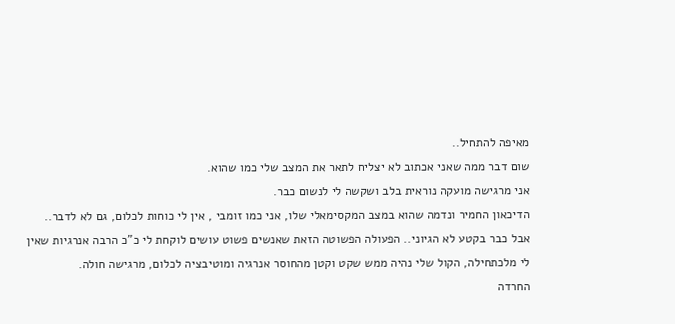מאיפה להתחיל..
שום דבר ממה שאני אכתוב לא יצליח לתאר את המצב שלי כמו שהוא.
אני מרגישה מועקה נוראית בלב ושקשה לי לנשום כבר.
הדיכאון החמיר ונדמה שהוא במצב המקסימאלי שלו, אני כמו זומבי , אין לי כוחות לכלום, גם לא לדבר.. אבל כבר בקטע לא הגיוני.. הפעולה הפשוטה הזאת שאנשים פשוט עושים לוקחת לי כ"כ הרבה אנרגיות שאין לי מלכתחילה, הקול שלי נהיה ממש שקט וקטן מהחוסר אנרגיה ומוטיבציה לכלום, מרגישה חולה.
החרדה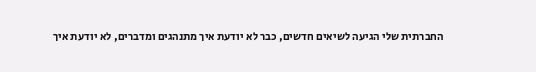החברתית שלי הגיעה לשיאים חדשים, כבר לא יודעת איך מתנהגים ומדברים, לא יודעת איך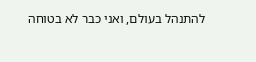להתנהל בעולם, ואני כבר לא בטוחה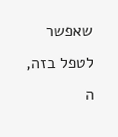שאפשר לטפל בזה, ה